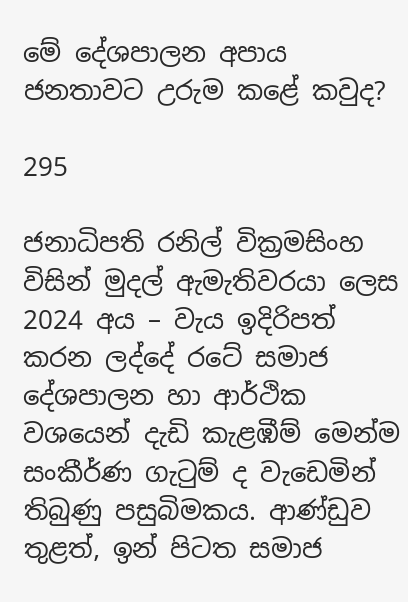මේ දේශපාලන අපාය ජනතාවට උරුම කළේ කවුද?

295

ජනාධිපති රනිල් වික්‍රමසිංහ විසින් මුදල් ඇමැතිවරයා ලෙස 2024 අය – වැය ඉදිරිපත් කරන ලද්දේ රටේ සමාජ දේශපාලන හා ආර්ථික වශයෙන් දැඩි කැළඹීම් මෙන්ම සංකීර්ණ ගැටුම් ද වැඩෙමින් තිබුණු පසුබිමකය. ආණ්ඩුව තුළත්, ඉන් පිටත සමාජ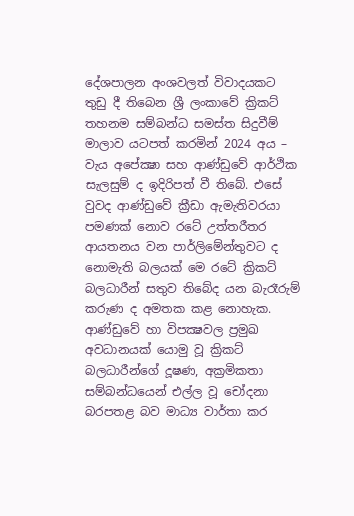දේශපාලන අංශවලත් විවාදයකට තුඩු දී තිබෙන ශ්‍රී ලංකාවේ ක්‍රිකට් තහනම සම්බන්ධ සමස්ත සිදුවීම් මාලාව යටපත් කරමින් 2024 අය – වැය අපේක්‍ෂා සහ ආණ්ඩුවේ ආර්ථික සැලසුම් ද ඉදිරිපත් වී තිබේ. එසේ වුවද ආණ්ඩුවේ ක්‍රීඩා ඇමැතිවරයා පමණක් නොව රටේ උත්තරීතර ආයතනය වන පාර්ලිමේන්තුවට ද නොමැති බලයක් මෙ රටේ ක්‍රිකට් බලධාරීන් සතුව තිබේද යන බැරෑරුම් කරුණ ද අමතක කළ නොහැක. ආණ්ඩුවේ හා විපක්‍ෂවල ප්‍රමුඛ අවධානයක් යොමු වූ ක්‍රිකට් බලධාරීන්ගේ දූෂණ, අක්‍රමිකතා සම්බන්ධයෙන් එල්ල වූ චෝදනා බරපතළ බව මාධ්‍ය වාර්තා කර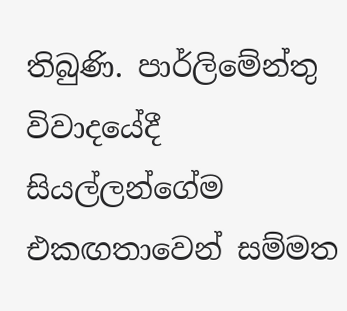තිබුණි. පාර්ලිමේන්තු විවාදයේදී සියල්ලන්ගේම එකඟතාවෙන් සම්මත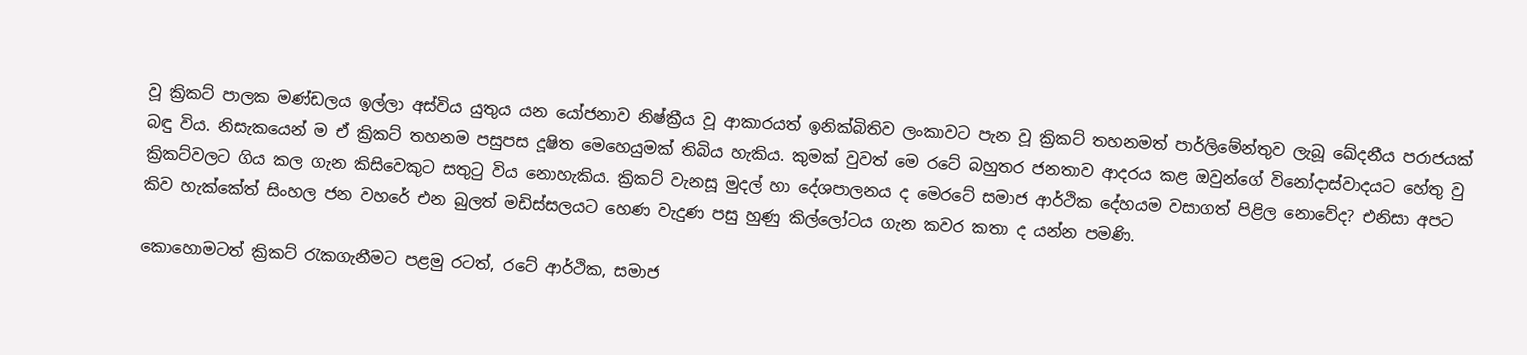වූ ක්‍රිකට් පාලක මණ්ඩලය ඉල්ලා අස්විය යුතුය යන යෝජනාව නිෂ්ක්‍රීය වූ ආකාරයත් ඉනික්බිතිව ලංකාවට පැන වූ ක්‍රිකට් තහනමත් පාර්ලිමේන්තුව ලැබූ ඛේදනීය පරාජයක් බඳු විය. නිසැකයෙන් ම ඒ ක්‍රිකට් තහනම පසුපස දූෂිත මෙහෙයුමක් තිබිය හැකිය. කුමක් වුවත් මෙ රටේ බහුතර ජනතාව ආදරය කළ ඔවුන්ගේ විනෝදාස්වාදයට හේතු වු ක්‍රිකට්වලට ගිය කල ගැන කිසිවෙකුට සතුටු විය නොහැකිය. ක්‍රිකට් වැනසූ මුදල් හා දේශපාලනය ද මෙරටේ සමාජ ආර්ථික දේහයම වසාගත් පිළිල නොවේද? එනිසා අපට කිව හැක්කේත් සිංහල ජන වහරේ එන බුලත් මඩිස්සලයට හෙණ වැදුණ පසු හුණු කිල්ලෝටය ගැන කවර කතා ද යන්න පමණි.

කොහොමටත් ක්‍රිකට් රැකගැනීමට පළමු රටත්, රටේ ආර්ථික, සමාජ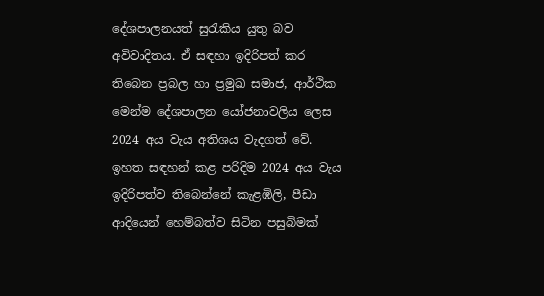දේශපාලනයත් සුරැකිය යුතු බව අවිවාදිතය. ඒ සඳහා ඉදිරිපත් කර තිබෙන ප්‍රබල හා ප්‍රමුඛ සමාජ, ආර්ථික මෙන්ම දේශපාලන යෝජනාවලිය ලෙස 2024 අය වැය අතිශය වැදගත් වේ. ඉහත සඳහන් කළ පරිදිම 2024 අය වැය ඉදිරිපත්ව තිබෙන්නේ කැළඹිලි, පීඩා ආදියෙන් හෙම්බත්ව සිටින පසුබිමක්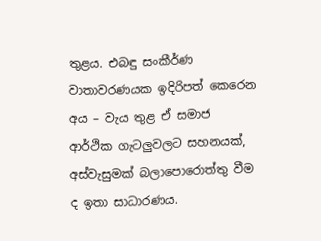තුළය. එබඳු සංකීර්ණ වාතාවරණයක ඉදිරිපත් කෙරෙන අය – වැය තුළ ඒ සමාජ ආර්ථික ගැටලුවලට සහනයක්, අස්වැසුමක් බලාපොරොත්තු වීම ද ඉතා සාධාරණය.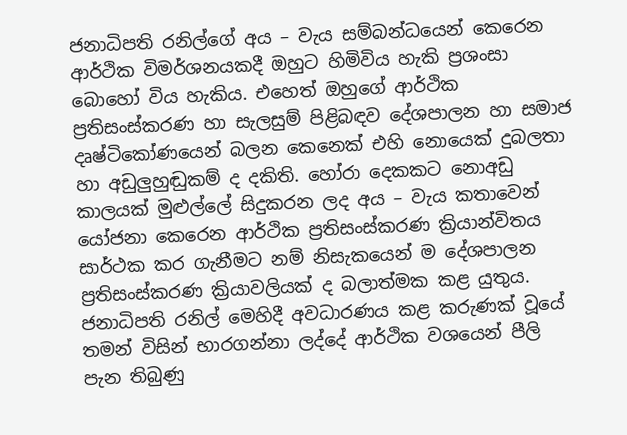ජනාධිපති රනිල්ගේ අය – වැය සම්බන්ධයෙන් කෙරෙන ආර්ථික විමර්ශනයකදී ඔහුට හිමිවිය හැකි ප්‍රශංසා බොහෝ විය හැකිය. එහෙත් ඔහුගේ ආර්ථික ප්‍රතිසංස්කරණ හා සැලසුම් පිළිබඳව දේශපාලන හා සමාජ දෘෂ්ටිකෝණයෙන් බලන කෙනෙක් එහි නොයෙක් දුබලතා හා අඩුලුහුඬුකම් ද දකිති. හෝරා දෙකකට නොඅඩු කාලයක් මුළුල්ලේ සිදුකරන ලද අය – වැය කතාවෙන් යෝජනා කෙරෙන ආර්ථික ප්‍රතිසංස්කරණ ක්‍රියාන්විතය සාර්ථක කර ගැනීමට නම් නිසැකයෙන් ම දේශපාලන ප්‍රතිසංස්කරණ ක්‍රියාවලියක් ද බලාත්මක කළ යුතුය. ජනාධිපති රනිල් මෙහිදී අවධාරණය කළ කරුණක් වූයේ තමන් විසින් භාරගන්නා ලද්දේ ආර්ථික වශයෙන් පීලි පැන තිබුණු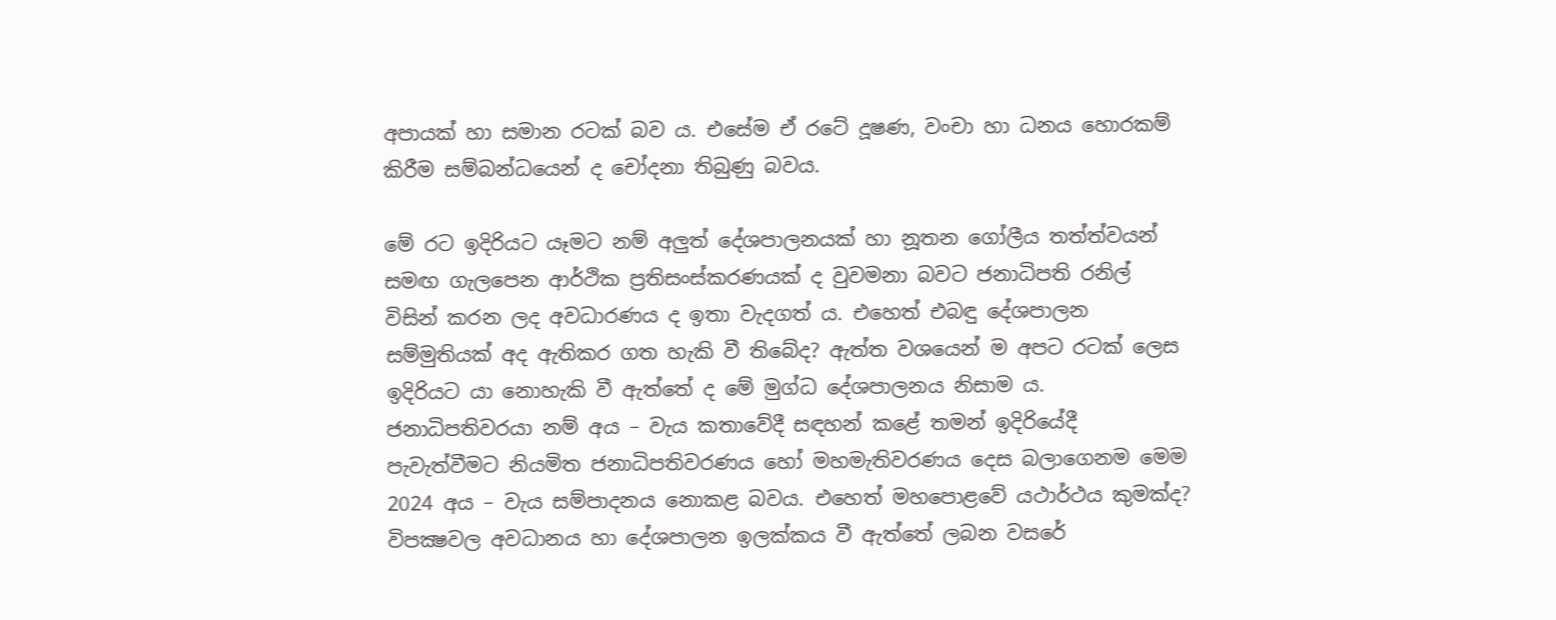අපායක් හා සමාන රටක් බව ය. එසේම ඒ රටේ දූෂණ, වංචා හා ධනය හොරකම් කිරීම සම්බන්ධයෙන් ද චෝදනා තිබුණු බවය.

මේ රට ඉදිරියට යෑමට නම් අලුත් දේශපාලනයක් හා නූතන ගෝලීය තත්ත්වයන් සමඟ ගැලපෙන ආර්ථික ප්‍රතිසංස්කරණයක් ද වුවමනා බවට ජනාධිපති රනිල් විසින් කරන ලද අවධාරණය ද ඉතා වැදගත් ය. එහෙත් එබඳු දේශපාලන සම්මුතියක් අද ඇතිකර ගත හැකි වී තිබේද? ඇත්ත වශයෙන් ම අපට රටක් ලෙස ඉදිරියට යා නොහැකි වී ඇත්තේ ද මේ මුග්ධ දේශපාලනය නිසාම ය. ජනාධිපතිවරයා නම් අය – වැය කතාවේදී සඳහන් කළේ තමන් ඉදිරියේදී පැවැත්වීමට නියමිත ජනාධිපතිවරණය හෝ මහමැතිවරණය දෙස බලාගෙනම මෙම 2024 අය – වැය සම්පාදනය නොකළ බවය. එහෙත් මහපොළවේ යථාර්ථය කුමක්ද? විපක්‍ෂවල අවධානය හා දේශපාලන ඉලක්කය වී ඇත්තේ ලබන වසරේ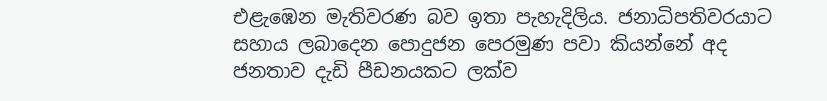එළැඹෙන මැතිවරණ බව ඉතා පැහැදිලිය. ජනාධිපතිවරයාට සහාය ලබාදෙන පොදුජන පෙරමුණ පවා කියන්නේ අද ජනතාව දැඩි පීඩනයකට ලක්ව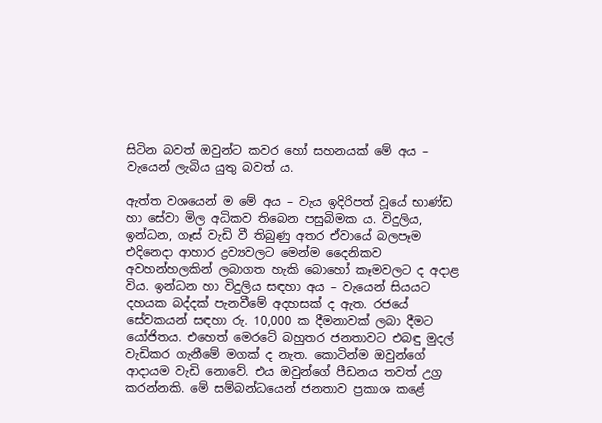සිටින බවත් ඔවුන්ට කවර හෝ සහනයක් මේ අය – වැයෙන් ලැබිය යුතු බවත් ය.

ඇත්ත වශයෙන් ම මේ අය – වැය ඉදිරිපත් වූයේ භාණ්ඩ හා සේවා මිල අධිකව තිබෙන පසුබිමක ය. විදුලිය, ඉන්ධන, ගෑස් වැඩි වී තිබුණු අතර ඒවායේ බලපෑම එදිනෙදා ආහාර ද්‍රව්‍යවලට මෙන්ම දෛනිකව අවහන්හලකින් ලබාගත හැකි බොහෝ කෑමවලට ද අදාළ විය. ඉන්ධන හා විදුලිය සඳහා අය – වැයෙන් සියයට දහයක බද්දක් පැනවීමේ අදහසක් ද ඇත. රජයේ සේවකයන් සඳහා රු. 10,000 ක දීමනාවක් ලබා දීමට යෝජිතය. එහෙත් මෙරටේ බහුතර ජනතාවට එබඳු මුදල් වැඩිකර ගැනීමේ මගක් ද නැත. කොටින්ම ඔවුන්ගේ ආදායම වැඩි නොවේ. එය ඔවුන්ගේ පීඩනය තවත් උග්‍ර කරන්නකි. මේ සම්බන්ධයෙන් ජනතාව ප්‍රකාශ කළේ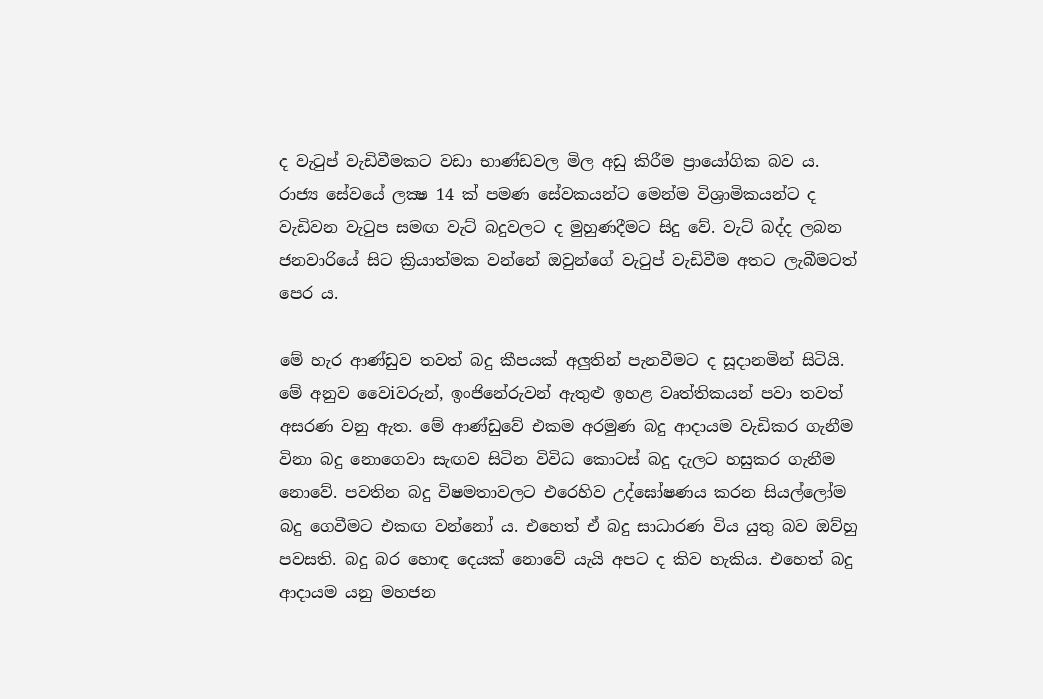ද වැටුප් වැඩිවීමකට වඩා භාණ්ඩවල මිල අඩු කිරීම ප්‍රායෝගික බව ය. රාජ්‍ය සේවයේ ලක්‍ෂ 14 ක් පමණ සේවකයන්ට මෙන්ම විශ්‍රාමිකයන්ට ද වැඩිවන වැටුප සමඟ වැට් බදුවලට ද මුහුණදීමට සිදු වේ. වැට් බද්ද ලබන ජනවාරියේ සිට ක්‍රියාත්මක වන්නේ ඔවුන්ගේ වැටුප් වැඩිවීම අතට ලැබීමටත් පෙර ය.

මේ හැර ආණ්ඩුව තවත් බදු කීපයක් අලුතින් පැනවීමට ද සූදානමින් සිටියි. මේ අනුව වෛiවරුන්, ඉංජිනේරුවන් ඇතුළු ඉහළ වෘත්තිකයන් පවා තවත් අසරණ වනු ඇත. මේ ආණ්ඩුවේ එකම අරමුණ බදු ආදායම වැඩිකර ගැනීම විනා බදු නොගෙවා සැඟව සිටින විවිධ කොටස් බදු දැලට හසුකර ගැනීම නොවේ. පවතින බදු විෂමතාවලට එරෙහිව උද්ඝෝෂණය කරන සියල්ලෝම බදු ගෙවීමට එකඟ වන්නෝ ය. එහෙත් ඒ බදු සාධාරණ විය යුතු බව ඔව්හු පවසති. බදු බර හොඳ දෙයක් නොවේ යැයි අපට ද කිව හැකිය. එහෙත් බදු ආදායම යනු මහජන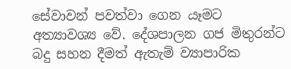සේවාවන් පවත්වා ගෙන යෑමට අත්‍යාවශ්‍ය වේ. දේශපාලන ගජ මිතුරන්ට බදු සහන දීමත් ඇතැම් ව්‍යාපාරික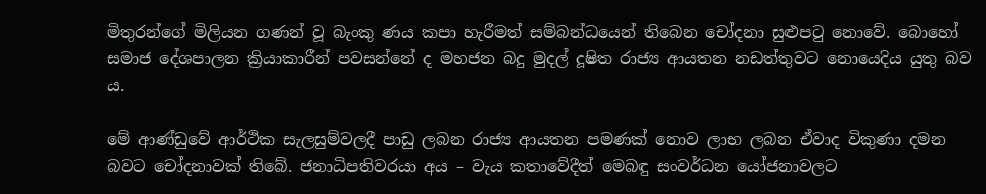මිතුරන්ගේ මිලියන ගණන් වූ බැංකු ණය කපා හැරීමත් සම්බන්ධයෙන් තිබෙන චෝදනා සුළුපටු නොවේ. බොහෝ සමාජ දේශපාලන ක්‍රියාකාරීන් පවසන්නේ ද මහජන බදු මුදල් දූෂිත රාජ්‍ය ආයතන නඩත්තුවට නොයෙදිය යුතු බව ය.

මේ ආණ්ඩුවේ ආර්ථික සැලසුම්වලදී පාඩු ලබන රාජ්‍ය ආයතන පමණක් නොව ලාභ ලබන ඒවාද විකුණා දමන බවට චෝදනාවක් තිබේ. ජනාධිපතිවරයා අය – වැය කතාවේදීත් මෙබඳු සංවර්ධන යෝජනාවලට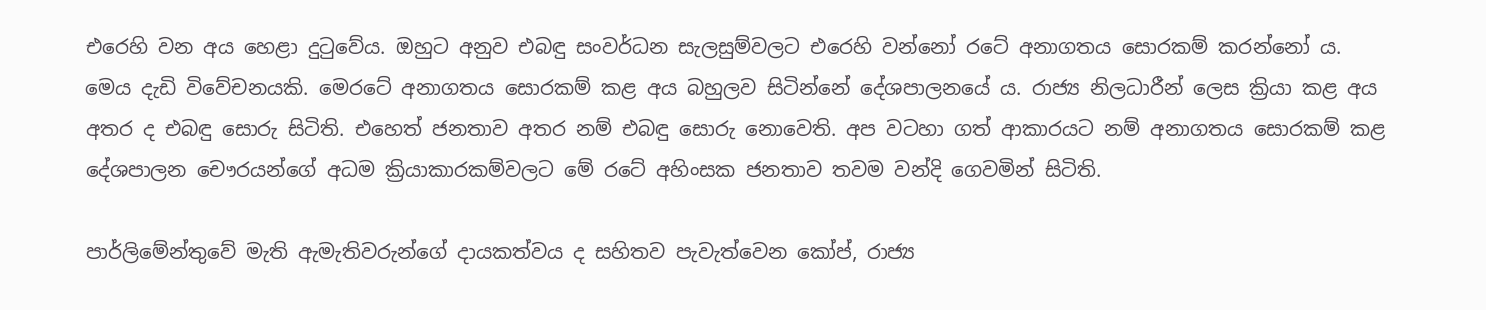එරෙහි වන අය හෙළා දුටුවේය. ඔහුට අනුව එබඳු සංවර්ධන සැලසුම්වලට එරෙහි වන්නෝ රටේ අනාගතය සොරකම් කරන්නෝ ය. මෙය දැඩි විවේචනයකි. මෙරටේ අනාගතය සොරකම් කළ අය බහුලව සිටින්නේ දේශපාලනයේ ය. රාජ්‍ය නිලධාරීන් ලෙස ක්‍රියා කළ අය අතර ද එබඳු සොරු සිටිති. එහෙත් ජනතාව අතර නම් එබඳු සොරු නොවෙති. අප වටහා ගත් ආකාරයට නම් අනාගතය සොරකම් කළ දේශපාලන චෞරයන්ගේ අධම ක්‍රියාකාරකම්වලට මේ රටේ අහිංසක ජනතාව තවම වන්දි ගෙවමින් සිටිති.

පාර්ලිමේන්තුවේ මැති ඇමැතිවරුන්ගේ දායකත්වය ද සහිතව පැවැත්වෙන කෝප්, රාජ්‍ය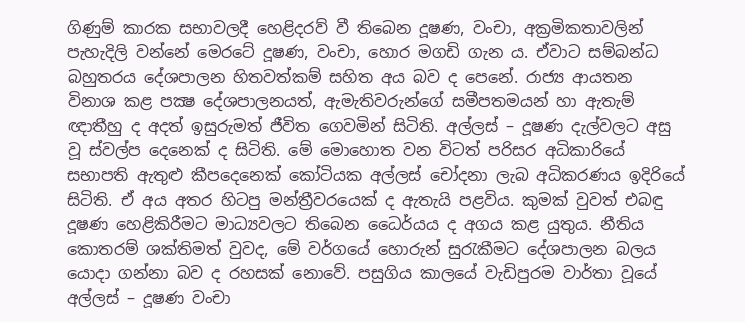ගිණුම් කාරක සභාවලදී හෙළිදරව් වී තිබෙන දූෂණ, වංචා, අක්‍රමිකතාවලින් පැහැදිලි වන්නේ මෙරටේ දූෂණ, වංචා, හොර මගඩි ගැන ය. ඒවාට සම්බන්ධ බහුතරය දේශපාලන හිතවත්කම් සහිත අය බව ද පෙනේ. රාජ්‍ය ආයතන විනාශ කළ පක්‍ෂ දේශපාලනයත්, ඇමැතිවරුන්ගේ සමීපතමයන් හා ඇතැම් ඥාතීහු ද අදත් ඉසුරුමත් ජීවිත ගෙවමින් සිටිති. අල්ලස් – දූෂණ දැල්වලට අසු වූ ස්වල්ප දෙනෙක් ද සිටිති. මේ මොහොත වන විටත් පරිසර අධිකාරියේ සභාපති ඇතුළු කීපදෙනෙක් කෝටියක අල්ලස් චෝදනා ලැබ අධිකරණය ඉදිරියේ සිටිති. ඒ අය අතර හිටපු මන්ත්‍රීවරයෙක් ද ඇතැයි පළවිය. කුමක් වුවත් එබඳු දූෂණ හෙළිකිරීමට මාධ්‍යවලට තිබෙන ධෛර්යය ද අගය කළ යුතුය. නීතිය කොතරම් ශක්තිමත් වුවද, මේ වර්ගයේ හොරුන් සුරැකීමට දේශපාලන බලය යොදා ගන්නා බව ද රහසක් නොවේ. පසුගිය කාලයේ වැඩිපුරම වාර්තා වූයේ අල්ලස් – දූෂණ වංචා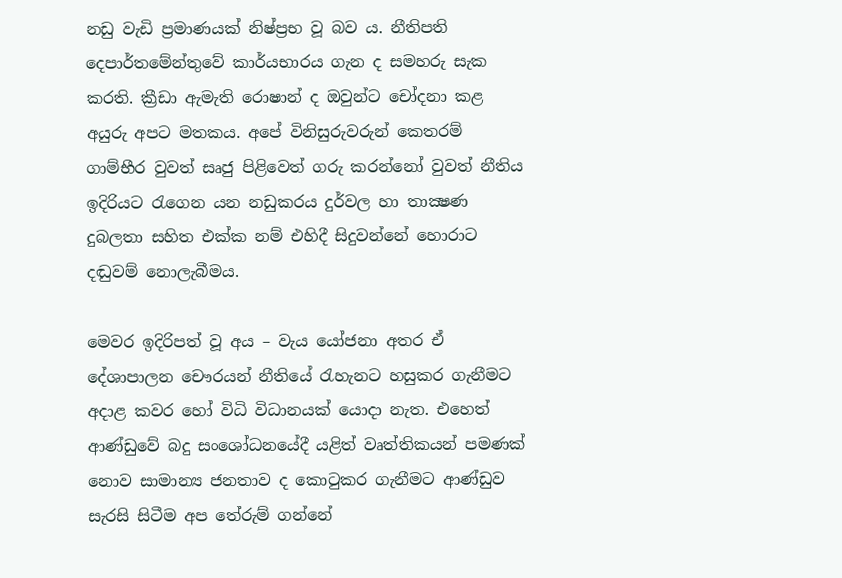නඩු වැඩි ප්‍රමාණයක් නිෂ්ප්‍රභ වූ බව ය. නීතිපති දෙපාර්තමේන්තුවේ කාර්යභාරය ගැන ද සමහරු සැක කරති. ක්‍රීඩා ඇමැති රොෂාන් ද ඔවුන්ට චෝදනා කළ අයුරු අපට මතකය. අපේ විනිසුරුවරුන් කෙතරම් ගාම්භීර වුවත් සෘජු පිළිවෙත් ගරු කරන්නෝ වුවත් නීතිය ඉදිරියට රැගෙන යන නඩුකරය දුර්වල හා තාක්‍ෂණ දුබලතා සහිත එක්ක නම් එහිදී සිදුවන්නේ හොරාට දඬුවම් නොලැබීමය.

මෙවර ඉදිරිපත් වූ අය – වැය යෝජනා අතර ඒ දේශාපාලන චෞරයන් නීතියේ රැහැනට හසුකර ගැනීමට අදාළ කවර හෝ විධි විධානයක් යොදා නැත. එහෙත් ආණ්ඩුවේ බදු සංශෝධනයේදී යළිත් වෘත්තිකයන් පමණක් නොව සාමාන්‍ය ජනතාව ද කොටුකර ගැනීමට ආණ්ඩුව සැරසි සිටීම අප තේරුම් ගන්නේ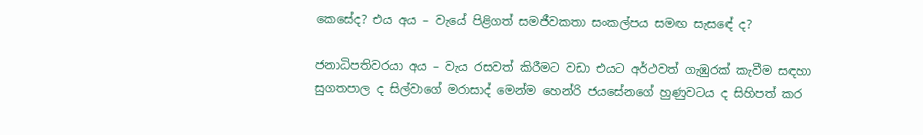කෙසේද? එය අය – වැයේ පිළිගත් සමජීවකතා සංකල්පය සමඟ සැසඳේ ද?

ජනාධිපතිවරයා අය – වැය රසවත් කිරීමට වඩා එයට අර්ථවත් ගැඹුරක් කැවීම සඳහා සුගතපාල ද සිල්වාගේ මරාසාද් මෙන්ම හෙන්රි ජයසේනගේ හුණුවටය ද සිහිපත් කර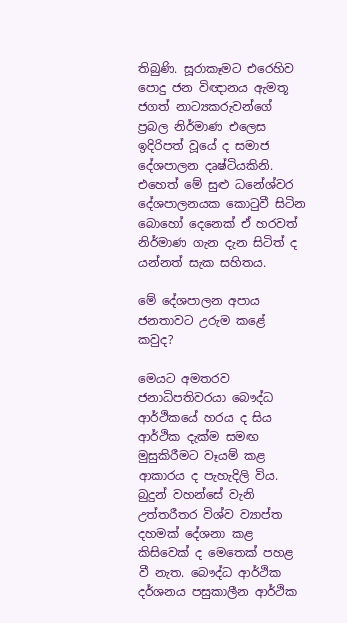තිබුණි. සූරාකෑමට එරෙහිව පොදු ජන විඥානය ඇමතූ ජගත් නාට්‍යකරුවන්ගේ ප්‍රබල නිර්මාණ එලෙස ඉදිරිපත් වූයේ ද සමාජ දේශපාලන දෘෂ්ටියකිනි. එහෙත් මේ සුළු ධනේශ්වර දේශපාලනයක කොටුවී සිටින බොහෝ දෙනෙක් ඒ හරවත් නිර්මාණ ගැන දැන සිටිත් ද යන්නත් සැක සහිතය.

මේ දේශපාලන අපාය ජනතාවට උරුම කළේ කවුද?

මෙයට අමතරව ජනාධිපතිවරයා බෞද්ධ ආර්ථිකයේ හරය ද සිය ආර්ථික දැක්ම සමඟ මුසුකිරීමට වෑයම් කළ ආකාරය ද පැහැදිලි විය. බුදුන් වහන්සේ වැනි උත්තරීතර විශ්ව ව්‍යාප්ත දහමක් දේශනා කළ කිසිවෙක් ද මෙතෙක් පහළ වී නැත. බෞද්ධ ආර්ථික දර්ශනය පසුකාලීන ආර්ථික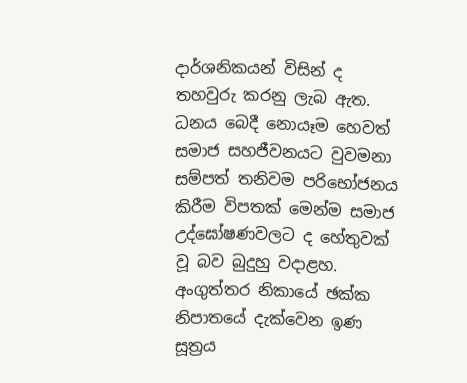දාර්ශනිකයන් විසින් ද තහවුරු කරනු ලැබ ඇත. ධනය බෙදී නොයෑම හෙවත් සමාජ සහජීවනයට වුවමනා සම්පත් තනිවම පරිභෝජනය කිරීම විපතක් මෙන්ම සමාජ උද්ඝෝෂණවලට ද හේතුවක් වූ බව බුදුහු වදාළහ. අංගුත්තර නිකායේ ඡක්ක නිපාතයේ දැක්වෙන ඉණ සූත්‍රය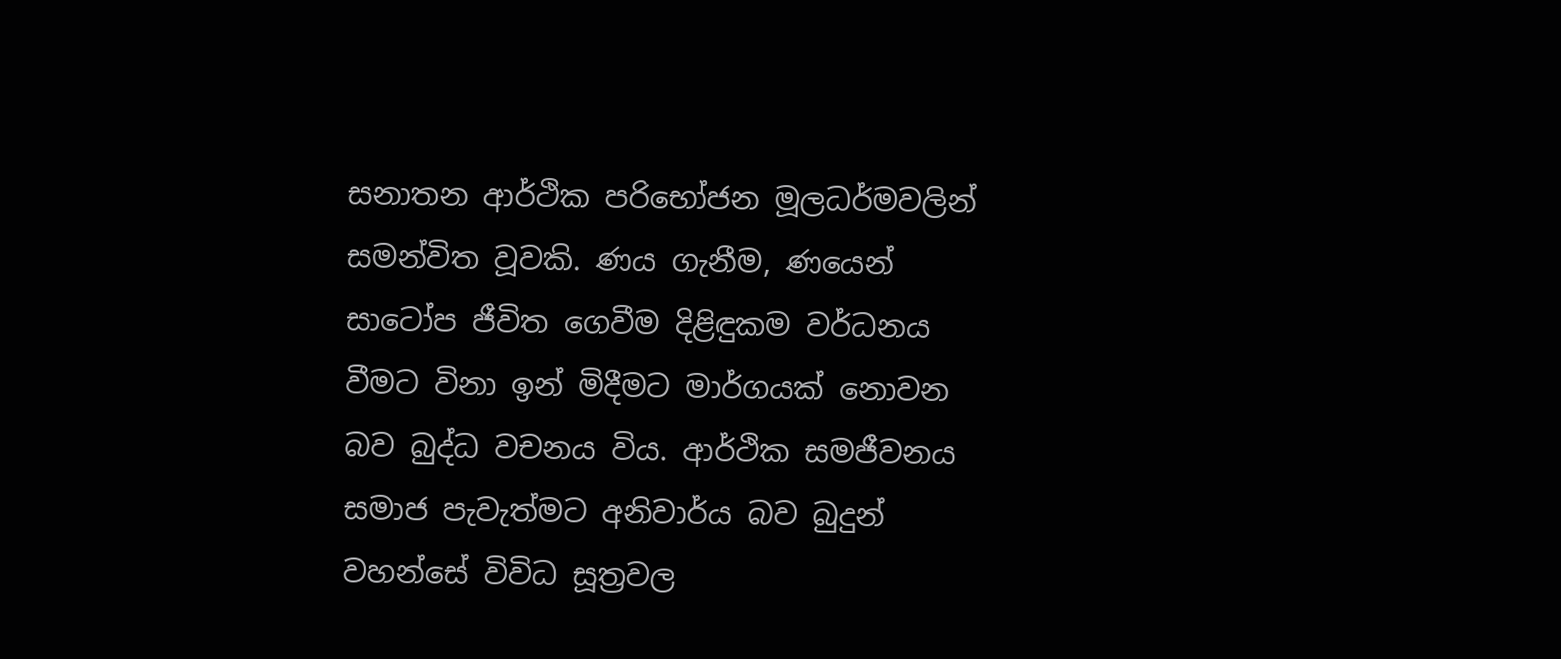සනාතන ආර්ථික පරිභෝජන මූලධර්මවලින් සමන්විත වූවකි. ණය ගැනීම, ණයෙන් සාටෝප ජීවිත ගෙවීම දිළිඳුකම වර්ධනය වීමට විනා ඉන් මිදීමට මාර්ගයක් නොවන බව බුද්ධ වචනය විය. ආර්ථික සමජීවනය සමාජ පැවැත්මට අනිවාර්ය බව බුදුන් වහන්සේ විවිධ සූත්‍රවල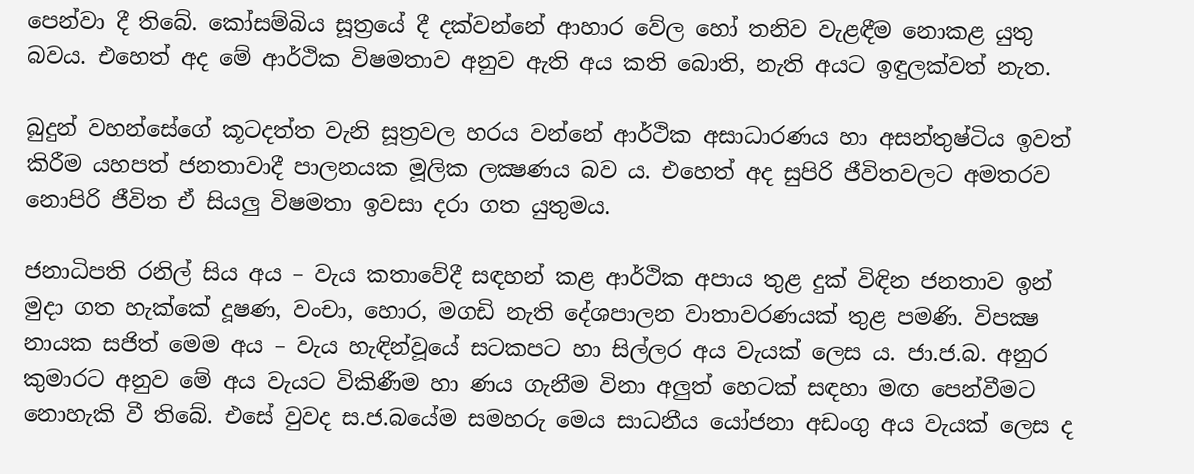පෙන්වා දී තිබේ. කෝසම්බිය සූත්‍රයේ දී දක්වන්නේ ආහාර වේල හෝ තනිව වැළඳීම නොකළ යුතු බවය. එහෙත් අද මේ ආර්ථික විෂමතාව අනුව ඇති අය කති බොති, නැති අයට ඉඳුලක්වත් නැත.

බුදුන් වහන්සේගේ කූටදත්ත වැනි සූත්‍රවල හරය වන්නේ ආර්ථික අසාධාරණය හා අසන්තුෂ්ටිය ඉවත් කිරීම යහපත් ජනතාවාදී පාලනයක මූලික ලක්‍ෂණය බව ය. එහෙත් අද සුපිරි ජීවිතවලට අමතරව නොපිරි ජීවිත ඒ සියලු විෂමතා ඉවසා දරා ගත යුතුමය.

ජනාධිපති රනිල් සිය අය – වැය කතාවේදී සඳහන් කළ ආර්ථික අපාය තුළ දුක් විඳින ජනතාව ඉන් මුදා ගත හැක්කේ දූෂණ, වංචා, හොර, මගඩි නැති දේශපාලන වාතාවරණයක් තුළ පමණි. විපක්‍ෂ නායක සජිත් මෙම අය – වැය හැඳින්වූයේ සටකපට හා සිල්ලර අය වැයක් ලෙස ය. ජා.ජ.බ. අනුර කුමාරට අනුව මේ අය වැයට විකිණීම හා ණය ගැනීම විනා අලුත් හෙටක් සඳහා මඟ පෙන්වීමට නොහැකි වී තිබේ. එසේ වුවද ස.ජ.බයේම සමහරු මෙය සාධනීය යෝජනා අඩංගු අය වැයක් ලෙස ද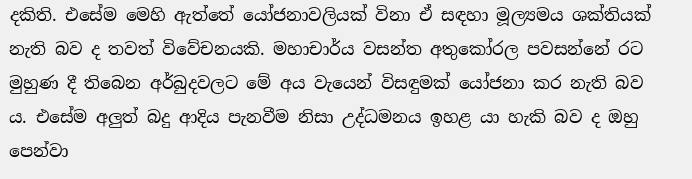දකිති. එසේම මෙහි ඇත්තේ යෝජනාවලියක් විනා ඒ සඳහා මූල්‍යමය ශක්තියක් නැති බව ද තවත් විවේචනයකි. මහාචාර්ය වසන්ත අතුකෝරල පවසන්නේ රට මුහුණ දී තිබෙන අර්බුදවලට මේ අය වැයෙන් විසඳුමක් යෝජනා කර නැති බව ය. එසේම අලුත් බදු ආදිය පැනවීම නිසා උද්ධමනය ඉහළ යා හැකි බව ද ඔහු පෙන්වා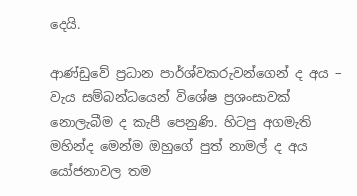දෙයි.

ආණ්ඩුවේ ප්‍රධාන පාර්ශ්වකරුවන්ගෙන් ද අය – වැය සම්බන්ධයෙන් විශේෂ ප්‍රශංසාවක් නොලැබීම ද කැපී පෙනුණි. හිටපු අගමැති මහින්ද මෙන්ම ඔහුගේ පුත් නාමල් ද අය යෝජනාවල තම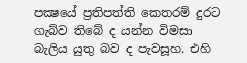පක්‍ෂයේ ප්‍රතිපත්ති කෙතරම් දුරට ගැබ්ව තිබේ ද යන්න විමසා බැලිය යුතු බව ද පැවසූහ. එහි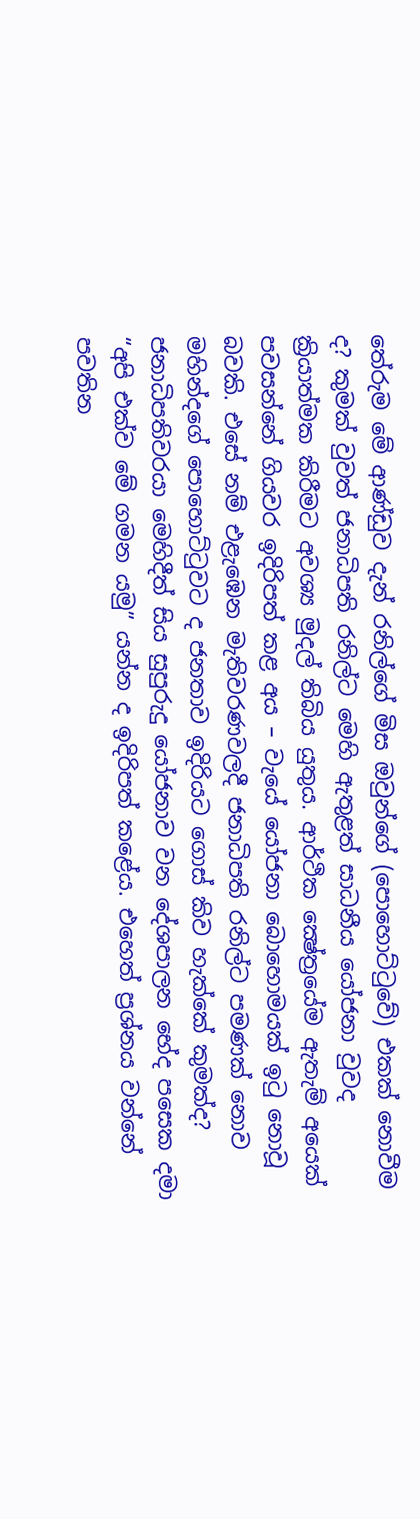තේරුම මේ ආණ්ඩුව දැන් රනිල්ගේ මිස ඔවුන්ගේ (පොහොට්ටුවේ) එකක් නොවීම ද? කුමක් වුවත් ජනාධිපති රනිල්ට මෙහි ඇතුළත් සාධනීය යෝජනා වුවද ක්‍රියාත්මක කිරීමට අවශ්‍ය මුදල් තිබිය යුතුය. ආර්ථික ක්‍ෂේත්‍රයේම ඇතැම් අයෙක් පවසන්නේ ගියවර ඉදිරිපත් කළ අය – වැයේ යෝජනා බොහොමයක් ඉටු නොවූ බවකි. එසේ නම් එළැඹෙන මැතිවරණවලදී ජනාධිපති රනිල්ට පමණක් නොව මහින්දගේ පොහොට්ටුවට ද ජනතාව ඉදිරියට ගොස් කිව හැක්කේ කුමක්ද? ජනාධිපතිවරයා මෙහිදීත් සිය සුපුරුදු යෝජනාව වන දේශපාලන භේද පසෙක දමා “අපි එක්ව මේ ගමන යමු” යන්න ද ඉදිරිපත් කළේය. එහෙත් ප්‍රශ්නය වන්නේ පවතින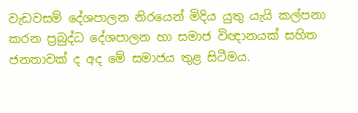වැඩවසම් දේශපාලන නිරයෙන් මිදිය යුතු යැයි කල්පනා කරන ප්‍රබුද්ධ දේශපාලන හා සමාජ විඥානයක් සහිත ජනතාවක් ද අද මේ සමාජය තුළ සිටීමය.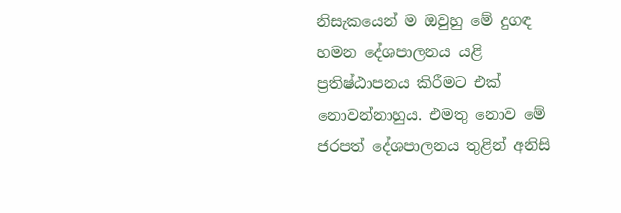නිසැකයෙන් ම ඔවුහු මේ දුගඳ හමන දේශපාලනය යළි ප්‍රතිෂ්ඨාපනය කිරීමට එක් නොවන්නාහුය. එමතු නොව මේ ජරපත් දේශපාලනය තුළින් අනිසි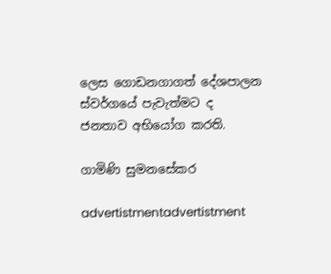ලෙස ගොඩනගාගත් දේශපාලන ස්වර්ගයේ පැවැත්මට ද ජනතාව අභියෝග කරති.

ගාමිණි සුමනසේකර

advertistmentadvertistment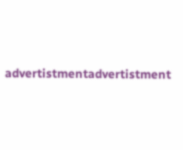advertistmentadvertistment